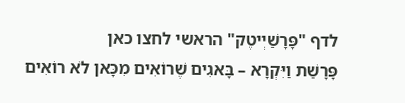לדף "פָּרָשַׁיְיטֶק" הראשי לחצו כאן
פָּרָשַׁת וַיִּקְרָא – בָּאגִים שֶׁרוֹאִים מִכָּאן לֹא רוֹאִים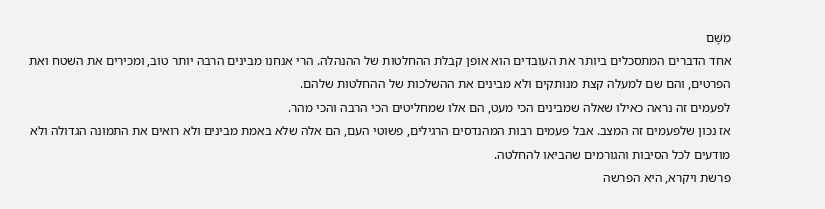מִשָּׁם
אחד הדברים המתסכלים ביותר את העובדים הוא אופן קבלת ההחלטות של ההנהלה. הרי אנחנו מבינים הרבה יותר טוב, ומכירים את השטח ואת הפרטים, והם שם למעלה קצת מנותקים ולא מבינים את ההשלכות של ההחלטות שלהם.
לפעמים זה נראה כאילו שאלה שמבינים הכי מעט, הם אלו שמחליטים הכי הרבה והכי מהר.
אז נכון שלפעמים זה המצב. אבל פעמים רבות המהנדסים הרגילים, פשוטי העם, הם אלה שלא באמת מבינים ולא רואים את התמונה הגדולה ולא מודעים לכל הסיבות והגורמים שהביאו להחלטה.
פרשת ויקרא, היא הפרשה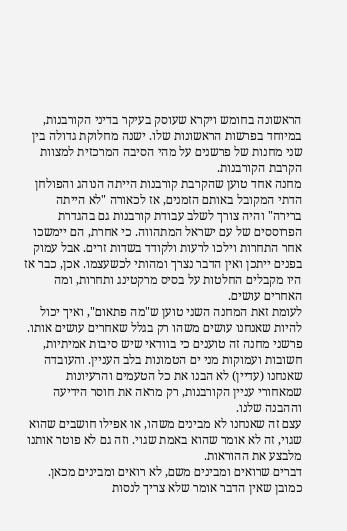הראשונה בחומש ויקרא שעוסק בעיקר בדיני הקורבנות, במיוחד בפרשות הראשונות שלו. ישנה מחלוקת גדולה בין שני מחנות של פרשנים על מהי הסיבה המרכזית למצוות הקרבת הקורבנות.
מחנה אחד טוען שהקרבת קורבנות הייתה הנוהג והפולחן הדתי המקובל באותם הזמנים, אז לכאורה "לא הייתה ברירה" והיה צורך לשלב עבודת קורבנות גם בהגדרת הפרוססים של עם ישראל המתהווה. כי אחרת, הם יימשכו אחר התחרות וילכו לרעות ולקודד בשדות זרים. אבל עמוק בפנים ייתכן ואין הדבר נצרך ומהותי לכשעצמו. אכן, כבר אז היו מקבלים החלטות על בסיס מרקטינג ותחרות, ומה האחרים עושים.
לעומת זאת המחנה השני טוען ש"מה פתאום", ואיך יכול להיות שאנחנו עושים משהו רק בגלל שאחרים עושים אותו. פרשני מחנה זה טוענים כי בוודאי שיש סיבות אמיתיות, חשובות ועמוקות מני ים הטמונות בלב העניין. והעובדה שאנחנו (עדיין) לא הבנו את כל הטעמים והרעיונות שמאחורי עניין הקורבנות, רק מראה את חוסר הידיעה וההבנה שלנו.
עצם זה שאנחנו לא מבינים משהו, או אפילו חושבים שהוא שגוי, זה לא אומר שהוא באמת שגוי. וזה גם לא פוטר אותנו מלבצע את ההוראות.
דברים שרואים ומבינים משם, לא רואים ומבינים מכאן.
כמובן שאין הדבר אומר שלא צריך לנסות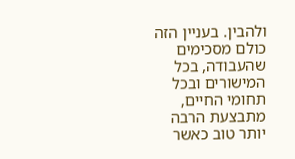ולהבין. בעניין הזה כולם מסכימים שהעבודה, בכל המישורים ובכל תחומי החיים, מתבצעת הרבה יותר טוב כאשר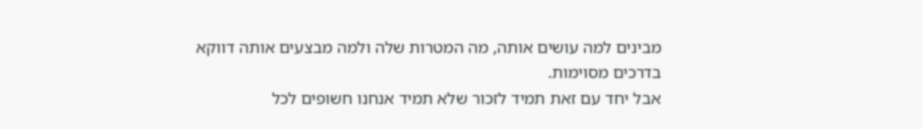מבינים למה עושים אותה, מה המטרות שלה ולמה מבצעים אותה דווקא בדרכים מסוימות.
אבל יחד עם זאת תמיד לזכור שלא תמיד אנחנו חשופים לכל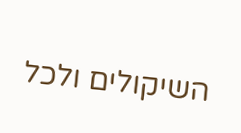השיקולים ולכל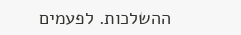ההשלכות. לפעמים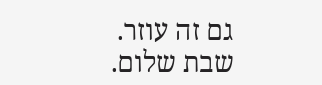גם זה עוזר.
שבת שלום.